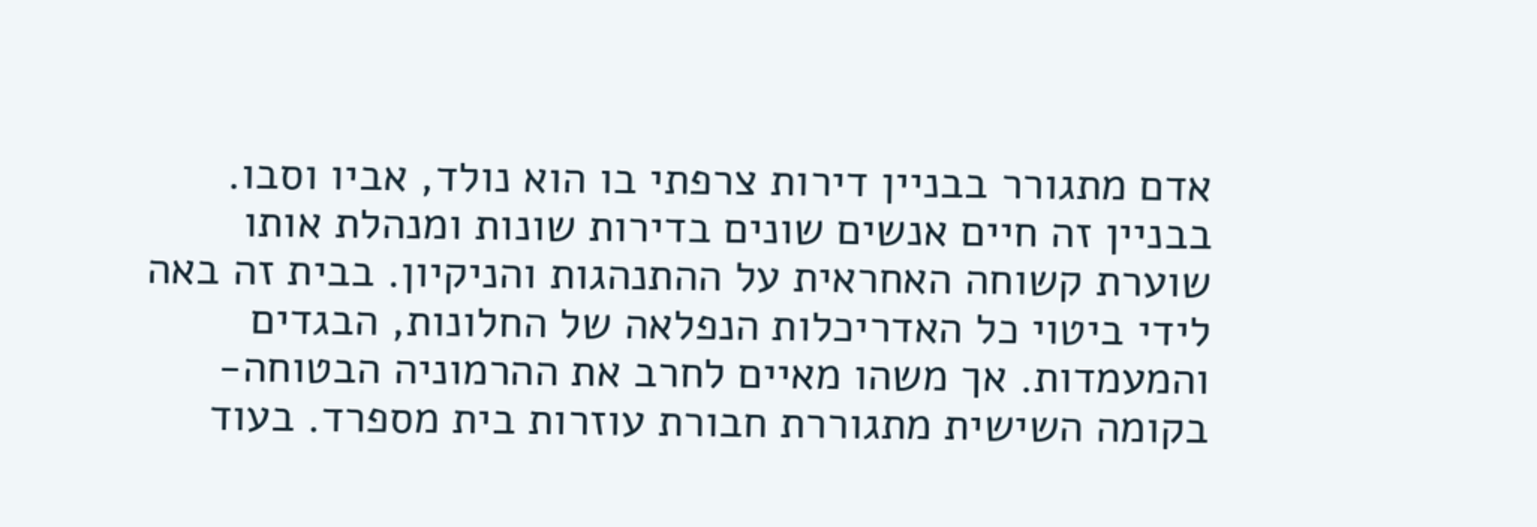אדם מתגורר בבניין דירות צרפתי בו הוא נולד, אביו וסבו. בבניין זה חיים אנשים שונים בדירות שונות ומנהלת אותו שוערת קשוחה האחראית על ההתנהגות והניקיון. בבית זה באה לידי ביטוי כל האדריכלות הנפלאה של החלונות, הבגדים והמעמדות. אך משהו מאיים לחרב את ההרמוניה הבטוחה- בקומה השישית מתגוררת חבורת עוזרות בית מספרד. בעוד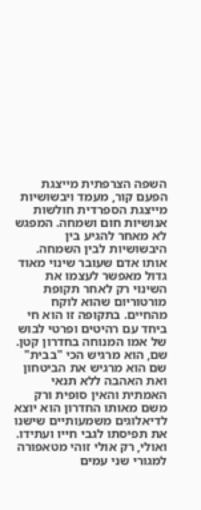השפה הצרפתית מייצגת הפעם קור, מעמד ויבשושיות מייצגת הספרדית חולשות אנושיות חום ושמחה. המפגש לא מאחר להגיע בין היבשושיות לבין השמחה. אותו אדם שעובר שינוי מאוד גדול מאפשר לעצמו את השינוי רק לאחר תקופת מורטוריום שהוא לוקח מהחיים. בתקופה זו הוא חי ביחד עם רהיטים ופרטי לבוש של אמו המנוחה בחדרון קטן. שם, הוא מרגיש הכי "בבית" שם הוא מרגיש את הביטחון ואת האהבה ללא תנאי האמתית והאין סופית ורק משם מאותו החדרון הוא יוצא לדיאלוגים משמעותיים שישנו את תפיסתו לגבי חייו ועתידו. ואולי, רק אולי זוהי מטאפורה למגורי שני עמים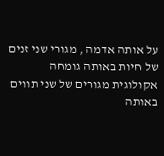על אותה אדמה , מגורי שני זנים של חיות באותה גומחה אקולוגית מגורים של שני תווים באותה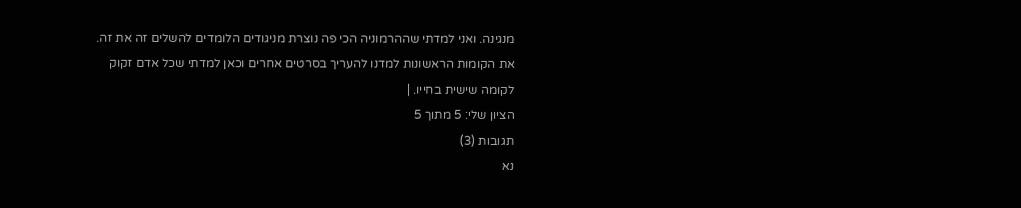מנגינה. ואני למדתי שההרמוניה הכי פה נוצרת מניגודים הלומדים להשלים זה את זה. את הקומות הראשונות למדנו להעריך בסרטים אחרים וכאן למדתי שכל אדם זקוק לקומה שישית בחייו. |
הציון שלי: 5 מתוך 5
תגובות (3)
נא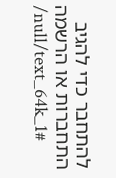להתחבר כדי להגיב
התחברות או הרשמה
/null/text_64k_1#